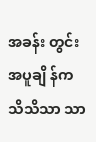အခန်း တွင်း အပူချိ န်က သိသိသာ သာ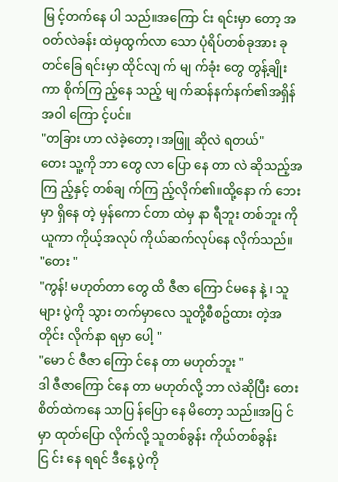မြ င့်တက်နေ ပါ သည်။အကြော င်း ရင်းမှာ တော့ အဝတ်လဲခန်း ထဲမှထွက်လာ သော ပုံရိပ်တစ်ခုအား ခုတင်ခြေ ရင်းမှာ ထိုင်လျ က် မျ က်ခုံး တွေ တွန့်ချိုး ကာ စိုက်ကြ ည့်နေ သည့် မျ က်ဆန်နက်နက်၏အရှိန်အဝါ ကြော င့်ပင်။
"တခြား ဟာ လဲခဲ့တော့ ၊အဖြူ ဆိုလဲ ရတယ်"
တေး သူ့ကို ဘာ တွေ လာ ပြော နေ တာ လဲ ဆိုသည့်အကြ ည့်နှင့် တစ်ချ က်ကြ ည့်လိုက်၏။ထို့နော က် ဘေး မှာ ရှိနေ တဲ့ မှန်ကော င်တာ ထဲမှ နာ ရီဘူး တစ်ဘူး ကိုယူကာ ကိုယ့်အလုပ် ကိုယ်ဆက်လုပ်နေ လိုက်သည်။
"တေး "
"ကွန်! မဟုတ်တာ တွေ ထိ ဇီဇာ ကြော င်မနေ နဲ့ ၊ သူများ ပွဲကို သွား တက်မှာလေ သူတို့စီစဥ်ထား တဲ့အတိုင်း လိုက်နာ ရမှာ ပေါ့ "
"မော င် ဇီဇာ ကြော င်နေ တာ မဟုတ်ဘူး "
ဒါ ဇီဇာကြော င်နေ တာ မဟုတ်လို့ ဘာ လဲဆိုပြီး တေး စိတ်ထဲကနေ သာပြ န်ပြော နေ မိတော့ သည်။အပြ င်မှာ ထုတ်ပြော လိုက်လို့ သူတစ်ခွန်း ကိုယ်တစ်ခွန်း ငြ င်း နေ ရရင် ဒီနေ့ ပွဲကို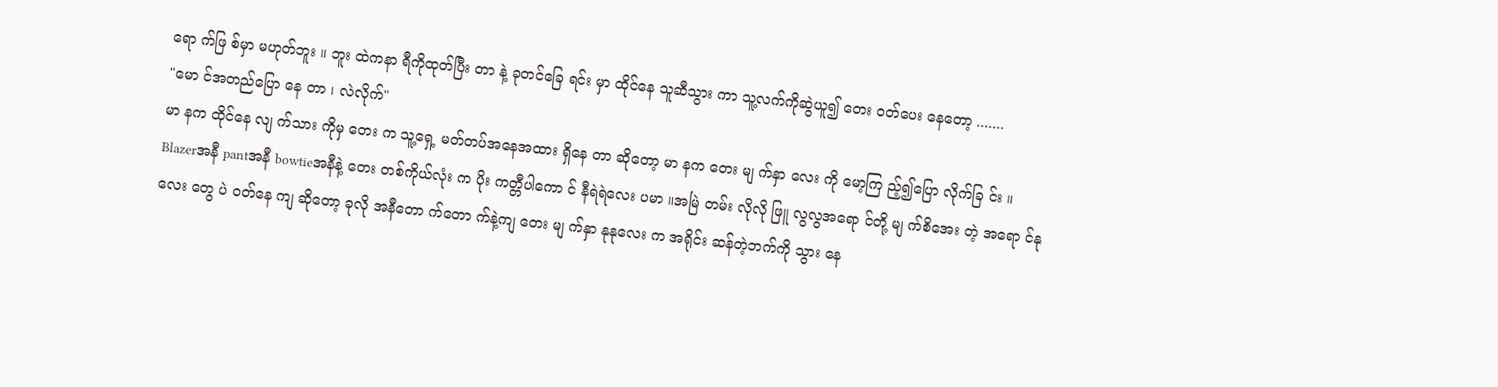ရော က်ဖြ စ်မှာ မဟုတ်ဘူး ။ ဘူး ထဲကနာ ရီကိုထုတ်ပြီး တာ နဲ့ ခုတင်ခြေ ရင်း မှာ ထိုင်နေ သူဆီသွား ကာ သူ့လက်ကိုဆွဲယူ၍ တေး ဝတ်ပေး နေတော့ .......
"မော င်အတည်ပြော နေ တာ ၊ လဲလိုက်"
မာ နက ထိုင်နေ လျ က်သား ကိုမှ တေး က သူ့ရှေ့ မတ်တပ်အနေအထား ရှိနေ တာ ဆိုတော့ မာ နက တေး မျ က်နှာ လေး ကို မော့ကြ ည့်၍ပြော လိုက်ခြ င်း ။
Blazerအနီ pantအနီ bowtieအနီနဲ့ တေး တစ်ကိုယ်လုံး က ပိုး ကတ္တီပါကော င် နီရဲရဲလေး ပမာ ။အမြဲ တမ်း လိုလို ဖြူ လွလွအရော င်တို့ မျ က်စိအေး တဲ့ အရော င်နုလေး တွေ ပဲ ဝတ်နေ ကျ ဆိုတော့ ခုလို အနီတော က်တော က်နဲ့ကျ တေး မျ က်နှာ နုနုလေး က အရိုင်း ဆန်တဲ့ဘက်ကို သွား နေ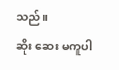သည်။
ဆိုး ဆေး မကူပါ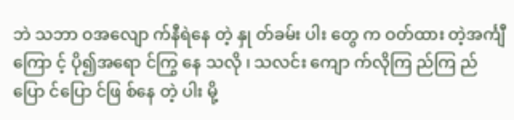ဘဲ သဘာ ဝအလျော က်နီရဲနေ တဲ့ နှု တ်ခမ်း ပါး တွေ က ဝတ်ထား တဲ့အင်္ကျီ ကြော င့် ပို၍အရော င်ကြွ နေ သလို ၊ သလင်း ကျော က်လိုကြ ည်ကြ ည်ပြော င်ပြော င်ဖြ စ်နေ တဲ့ ပါး မို့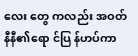လေး တွေ ကလည်း အဝတ်နီနီ၏ရော င်ပြ န်ဟပ်ကာ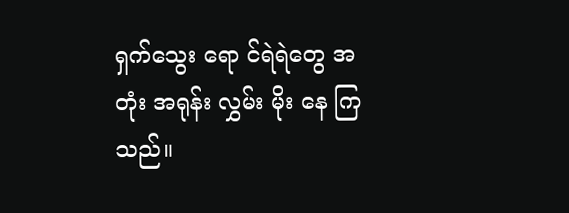ရှက်သွေး ရော င်ရဲရဲတွေ အတုံး အရုန်း လွှမ်း မိုး နေ ကြသည်။